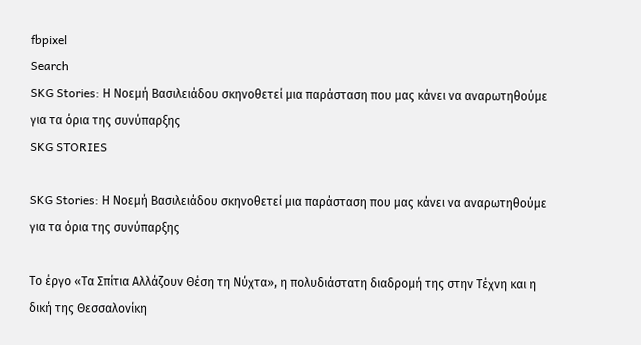fbpixel
Search
SKG Stories: Η Νοεμή Βασιλειάδου σκηνοθετεί μια παράσταση που μας κάνει να αναρωτηθούμε για τα όρια της συνύπαρξης
SKG STORIES

SKG Stories: Η Νοεμή Βασιλειάδου σκηνοθετεί μια παράσταση που μας κάνει να αναρωτηθούμε για τα όρια της συνύπαρξης

Το έργο «Τα Σπίτια Αλλάζουν Θέση τη Νύχτα», η πολυδιάστατη διαδρομή της στην Τέχνη και η δική της Θεσσαλονίκη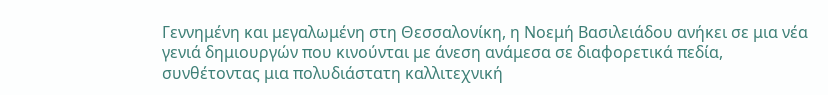Γεννημένη και μεγαλωμένη στη Θεσσαλονίκη, η Νοεμή Βασιλειάδου ανήκει σε μια νέα γενιά δημιουργών που κινούνται με άνεση ανάμεσα σε διαφορετικά πεδία, συνθέτοντας μια πολυδιάστατη καλλιτεχνική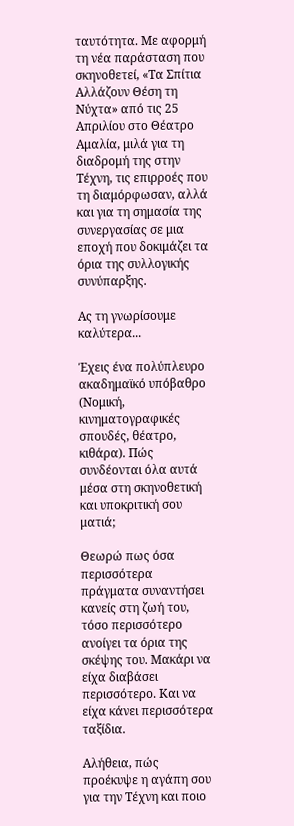ταυτότητα. Με αφορμή τη νέα παράσταση που σκηνοθετεί, «Τα Σπίτια Αλλάζουν Θέση τη Νύχτα» από τις 25 Απριλίου στο Θέατρο Αμαλία, μιλά για τη διαδρομή της στην Τέχνη, τις επιρροές που τη διαμόρφωσαν, αλλά και για τη σημασία της συνεργασίας σε μια εποχή που δοκιμάζει τα όρια της συλλογικής συνύπαρξης.

Ας τη γνωρίσουμε καλύτερα...

Έχεις ένα πολύπλευρο ακαδημαϊκό υπόβαθρο (Νομική, κινηματογραφικές σπουδές, θέατρο, κιθάρα). Πώς συνδέονται όλα αυτά μέσα στη σκηνοθετική και υποκριτική σου ματιά;

Θεωρώ πως όσα περισσότερα πράγματα συναντήσει κανείς στη ζωή του, τόσο περισσότερο ανοίγει τα όρια της σκέψης του. Μακάρι να είχα διαβάσει περισσότερο. Και να είχα κάνει περισσότερα ταξίδια.

Αλήθεια, πώς προέκυψε η αγάπη σου για την Τέχνη και ποιο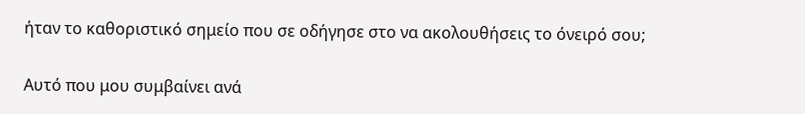ήταν το καθοριστικό σημείο που σε οδήγησε στο να ακολουθήσεις το όνειρό σου;

Αυτό που μου συμβαίνει ανά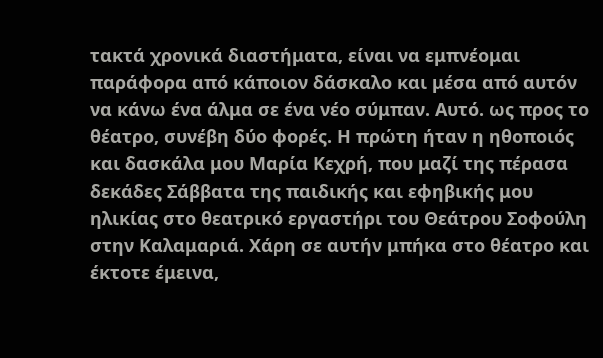τακτά χρονικά διαστήματα, είναι να εμπνέομαι παράφορα από κάποιον δάσκαλο και μέσα από αυτόν να κάνω ένα άλμα σε ένα νέο σύμπαν. Αυτό. ως προς το θέατρο, συνέβη δύο φορές. Η πρώτη ήταν η ηθοποιός και δασκάλα μου Μαρία Κεχρή, που μαζί της πέρασα δεκάδες Σάββατα της παιδικής και εφηβικής μου ηλικίας στο θεατρικό εργαστήρι του Θεάτρου Σοφούλη στην Καλαμαριά. Χάρη σε αυτήν μπήκα στο θέατρο και έκτοτε έμεινα,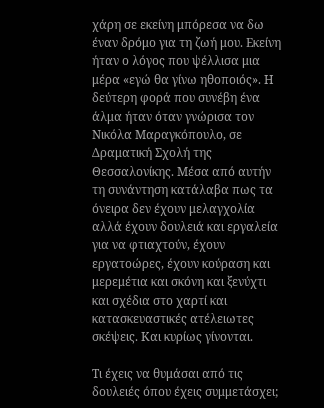χάρη σε εκείνη μπόρεσα να δω έναν δρόμο για τη ζωή μου. Εκείνη ήταν ο λόγος που ψέλλισα μια μέρα «εγώ θα γίνω ηθοποιός». Η δεύτερη φορά που συνέβη ένα άλμα ήταν όταν γνώρισα τον Νικόλα Μαραγκόπουλο, σε Δραματική Σχολή της Θεσσαλονίκης. Μέσα από αυτήν τη συνάντηση κατάλαβα πως τα όνειρα δεν έχουν μελαγχολία αλλά έχουν δουλειά και εργαλεία για να φτιαχτούν, έχουν εργατοώρες, έχουν κούραση και μερεμέτια και σκόνη και ξενύχτι και σχέδια στο χαρτί και κατασκευαστικές ατέλειωτες σκέψεις. Και κυρίως γίνονται.

Τι έχεις να θυμάσαι από τις δουλειές όπου έχεις συμμετάσχει;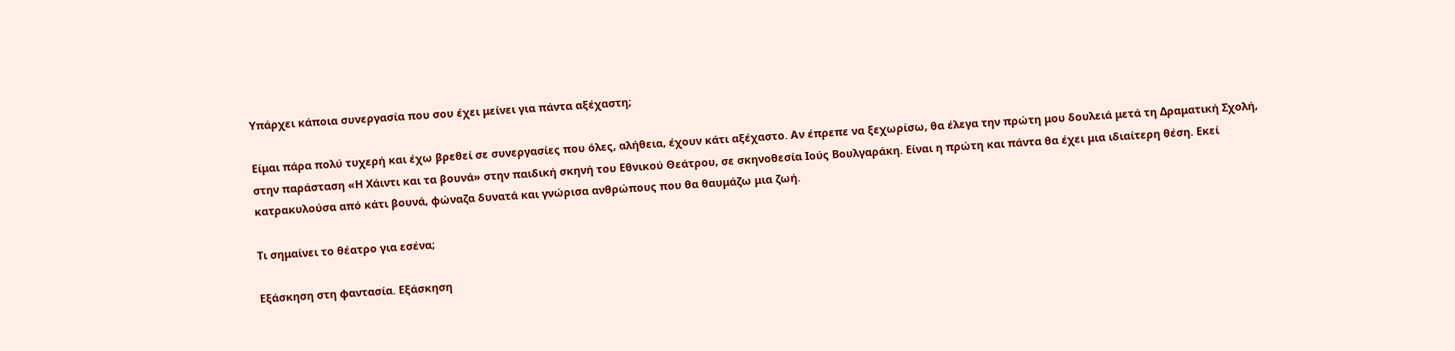Υπάρχει κάποια συνεργασία που σου έχει μείνει για πάντα αξέχαστη;

Είμαι πάρα πολύ τυχερή και έχω βρεθεί σε συνεργασίες που όλες, αλήθεια, έχουν κάτι αξέχαστο. Αν έπρεπε να ξεχωρίσω, θα έλεγα την πρώτη μου δουλειά μετά τη Δραματική Σχολή, στην παράσταση «Η Χάιντι και τα βουνά» στην παιδική σκηνή του Εθνικού Θεάτρου, σε σκηνοθεσία Ιούς Βουλγαράκη. Είναι η πρώτη και πάντα θα έχει μια ιδιαίτερη θέση. Εκεί κατρακυλούσα από κάτι βουνά, φώναζα δυνατά και γνώρισα ανθρώπους που θα θαυμάζω μια ζωή.

Τι σημαίνει το θέατρο για εσένα;

Εξάσκηση στη φαντασία. Εξάσκηση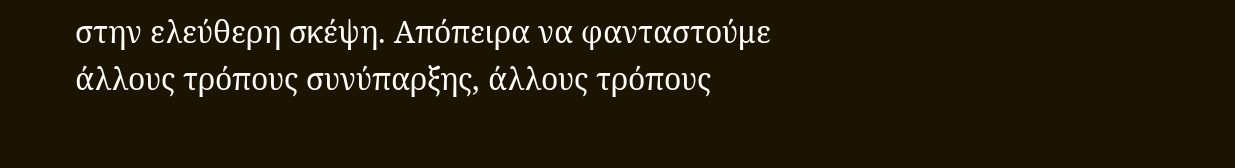στην ελεύθερη σκέψη. Απόπειρα να φανταστούμε άλλους τρόπους συνύπαρξης, άλλους τρόπους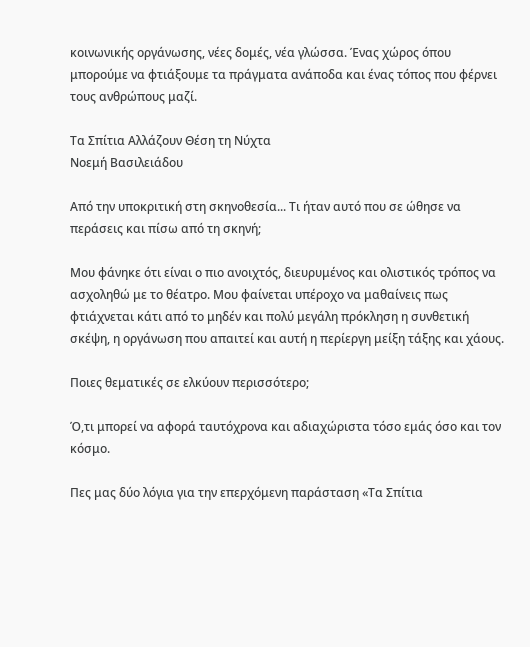κοινωνικής οργάνωσης, νέες δομές, νέα γλώσσα. Ένας χώρος όπου μπορούμε να φτιάξουμε τα πράγματα ανάποδα και ένας τόπος που φέρνει τους ανθρώπους μαζί.

Τα Σπίτια Αλλάζουν Θέση τη Νύχτα
Νοεμή Βασιλειάδου

Από την υποκριτική στη σκηνοθεσία... Τι ήταν αυτό που σε ώθησε να περάσεις και πίσω από τη σκηνή;

Μου φάνηκε ότι είναι ο πιο ανοιχτός, διευρυμένος και ολιστικός τρόπος να ασχοληθώ με το θέατρο. Μου φαίνεται υπέροχο να μαθαίνεις πως φτιάχνεται κάτι από το μηδέν και πολύ μεγάλη πρόκληση η συνθετική σκέψη, η οργάνωση που απαιτεί και αυτή η περίεργη μείξη τάξης και χάους.

Ποιες θεματικές σε ελκύουν περισσότερο;

Ό,τι μπορεί να αφορά ταυτόχρονα και αδιαχώριστα τόσο εμάς όσο και τον κόσμο.

Πες μας δύο λόγια για την επερχόμενη παράσταση «Τα Σπίτια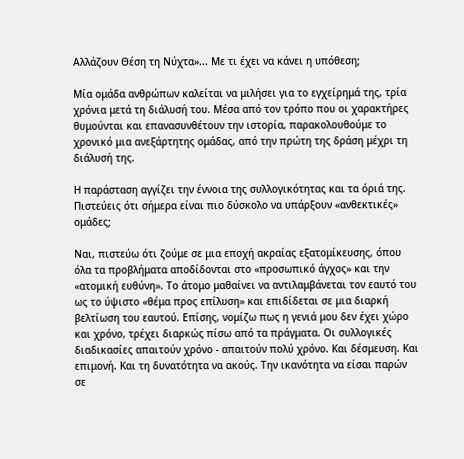Αλλάζουν Θέση τη Νύχτα»... Με τι έχει να κάνει η υπόθεση;

Μία ομάδα ανθρώπων καλείται να μιλήσει για το εγχείρημά της, τρία χρόνια μετά τη διάλυσή του. Μέσα από τον τρόπο που οι χαρακτήρες θυμούνται και επανασυνθέτουν την ιστορία, παρακολουθούμε το χρονικό μια ανεξάρτητης ομάδας, από την πρώτη της δράση μέχρι τη διάλυσή της.

Η παράσταση αγγίζει την έννοια της συλλογικότητας και τα όριά της. Πιστεύεις ότι σήμερα είναι πιο δύσκολο να υπάρξουν «ανθεκτικές» ομάδες;

Ναι, πιστεύω ότι ζούμε σε μια εποχή ακραίας εξατομίκευσης, όπου όλα τα προβλήματα αποδίδονται στο «προσωπικό άγχος» και την «ατομική ευθύνη». Το άτομο μαθαίνει να αντιλαμβάνεται τον εαυτό του ως το ύψιστο «θέμα προς επίλυση» και επιδίδεται σε μια διαρκή βελτίωση του εαυτού. Επίσης, νομίζω πως η γενιά μου δεν έχει χώρο και χρόνο, τρέχει διαρκώς πίσω από τα πράγματα. Οι συλλογικές διαδικασίες απαιτούν χρόνο - απαιτούν πολύ χρόνο. Και δέσμευση. Και επιμονή. Και τη δυνατότητα να ακούς. Την ικανότητα να είσαι παρών σε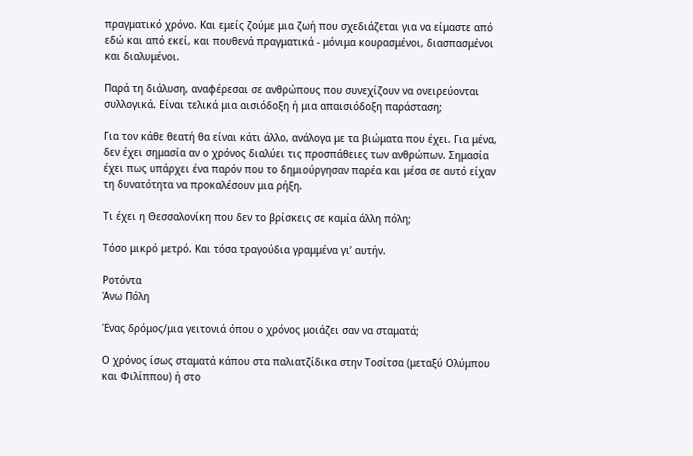πραγματικό χρόνο. Και εμείς ζούμε μια ζωή που σχεδιάζεται για να είμαστε από εδώ και από εκεί, και πουθενά πραγματικά - μόνιμα κουρασμένοι, διασπασμένοι και διαλυμένοι.

Παρά τη διάλυση, αναφέρεσαι σε ανθρώπους που συνεχίζουν να ονειρεύονται συλλογικά. Είναι τελικά μια αισιόδοξη ή μια απαισιόδοξη παράσταση;

Για τον κάθε θεατή θα είναι κάτι άλλο, ανάλογα με τα βιώματα που έχει. Για μένα, δεν έχει σημασία αν ο χρόνος διαλύει τις προσπάθειες των ανθρώπων. Σημασία έχει πως υπάρχει ένα παρόν που το δημιούργησαν παρέα και μέσα σε αυτό είχαν τη δυνατότητα να προκαλέσουν μια ρήξη.

Τι έχει η Θεσσαλονίκη που δεν το βρίσκεις σε καμία άλλη πόλη;

Τόσο μικρό μετρό. Και τόσα τραγούδια γραμμένα γι’ αυτήν.

Ροτόντα
Άνω Πόλη

Ένας δρόμος/μια γειτονιά όπου ο χρόνος μοιάζει σαν να σταματά;

Ο χρόνος ίσως σταματά κάπου στα παλιατζίδικα στην Τοσίτσα (μεταξύ Ολύμπου και Φιλίππου) ή στο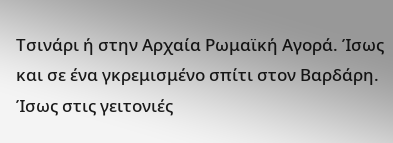Τσινάρι ή στην Αρχαία Ρωμαϊκή Αγορά. Ίσως και σε ένα γκρεμισμένο σπίτι στον Βαρδάρη. Ίσως στις γειτονιές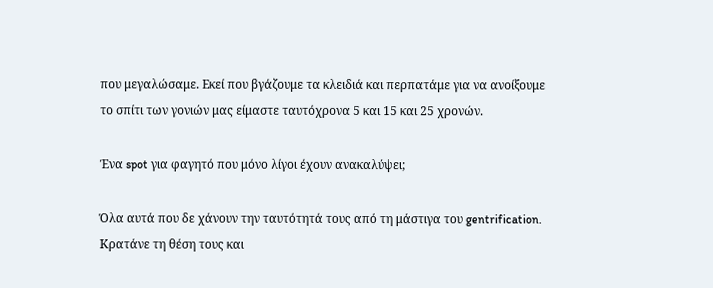που μεγαλώσαμε. Εκεί που βγάζουμε τα κλειδιά και περπατάμε για να ανοίξουμε το σπίτι των γονιών μας είμαστε ταυτόχρονα 5 και 15 και 25 χρονών.

Ένα spot για φαγητό που μόνο λίγοι έχουν ανακαλύψει;

Όλα αυτά που δε χάνουν την ταυτότητά τους από τη μάστιγα του gentrification. Κρατάνε τη θέση τους και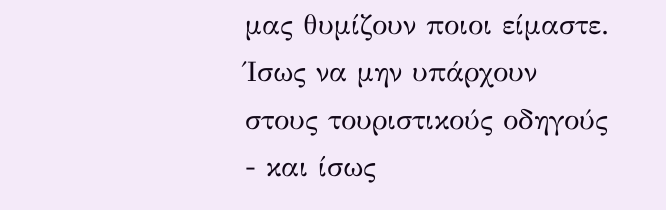μας θυμίζουν ποιοι είμαστε. Ίσως να μην υπάρχουν στους τουριστικούς οδηγούς - και ίσως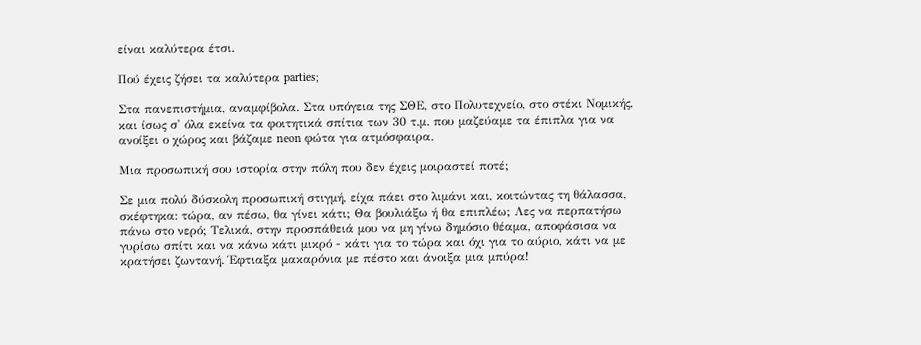είναι καλύτερα έτσι.

Πού έχεις ζήσει τα καλύτερα parties;

Στα πανεπιστήμια, αναμφίβολα. Στα υπόγεια της ΣΘΕ, στο Πολυτεχνείο, στο στέκι Νομικής, και ίσως σ' όλα εκείνα τα φοιτητικά σπίτια των 30 τ.μ. που μαζεύαμε τα έπιπλα για να ανοίξει ο χώρος και βάζαμε neon φώτα για ατμόσφαιρα.

Μια προσωπική σου ιστορία στην πόλη που δεν έχεις μοιραστεί ποτέ;

Σε μια πολύ δύσκολη προσωπική στιγμή, είχα πάει στο λιμάνι και, κοιτώντας τη θάλασσα, σκέφτηκα: τώρα, αν πέσω, θα γίνει κάτι; Θα βουλιάξω ή θα επιπλέω; Λες να περπατήσω πάνω στο νερό; Τελικά, στην προσπάθειά μου να μη γίνω δημόσιο θέαμα, αποφάσισα να γυρίσω σπίτι και να κάνω κάτι μικρό - κάτι για το τώρα και όχι για το αύριο, κάτι να με κρατήσει ζωντανή. Έφτιαξα μακαρόνια με πέστο και άνοιξα μια μπύρα!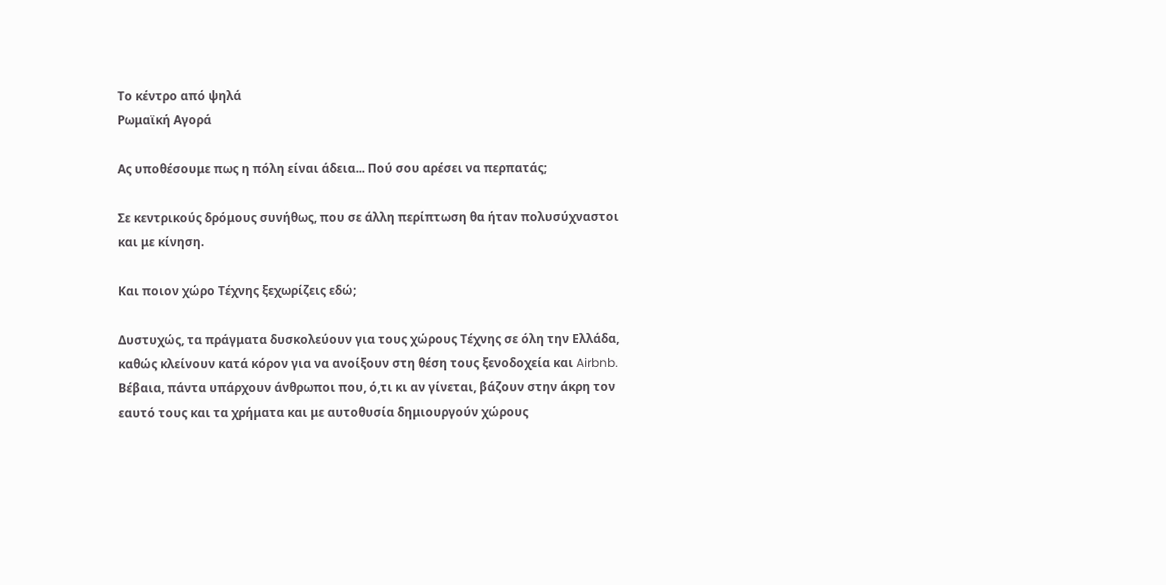Το κέντρο από ψηλά
Ρωμαϊκή Αγορά

Ας υποθέσουμε πως η πόλη είναι άδεια... Πού σου αρέσει να περπατάς;

Σε κεντρικούς δρόμους συνήθως, που σε άλλη περίπτωση θα ήταν πολυσύχναστοι και με κίνηση.

Και ποιον χώρο Τέχνης ξεχωρίζεις εδώ;

Δυστυχώς, τα πράγματα δυσκολεύουν για τους χώρους Τέχνης σε όλη την Ελλάδα, καθώς κλείνουν κατά κόρον για να ανοίξουν στη θέση τους ξενοδοχεία και Airbnb. Βέβαια, πάντα υπάρχουν άνθρωποι που, ό,τι κι αν γίνεται, βάζουν στην άκρη τον εαυτό τους και τα χρήματα και με αυτοθυσία δημιουργούν χώρους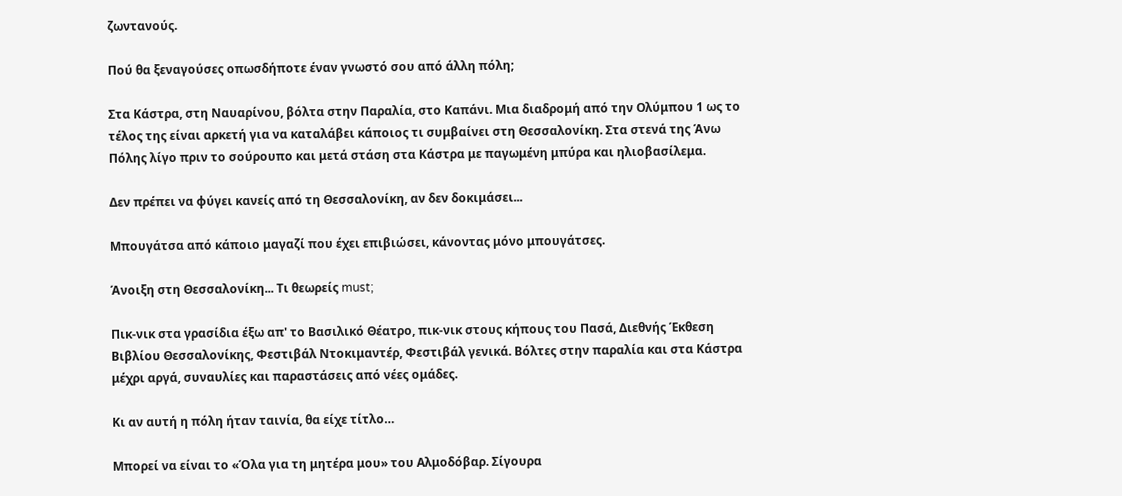ζωντανούς.

Πού θα ξεναγούσες οπωσδήποτε έναν γνωστό σου από άλλη πόλη;

Στα Κάστρα, στη Ναυαρίνου, βόλτα στην Παραλία, στο Καπάνι. Μια διαδρομή από την Ολύμπου 1 ως το τέλος της είναι αρκετή για να καταλάβει κάποιος τι συμβαίνει στη Θεσσαλονίκη. Στα στενά της Άνω Πόλης λίγο πριν το σούρουπο και μετά στάση στα Κάστρα με παγωμένη μπύρα και ηλιοβασίλεμα.

Δεν πρέπει να φύγει κανείς από τη Θεσσαλονίκη, αν δεν δοκιμάσει...

Μπουγάτσα από κάποιο μαγαζί που έχει επιβιώσει, κάνοντας μόνο μπουγάτσες.

Άνοιξη στη Θεσσαλονίκη... Τι θεωρείς must;

Πικ-νικ στα γρασίδια έξω απ' το Βασιλικό Θέατρο, πικ-νικ στους κήπους του Πασά, Διεθνής Έκθεση Βιβλίου Θεσσαλονίκης, Φεστιβάλ Ντοκιμαντέρ, Φεστιβάλ γενικά. Βόλτες στην παραλία και στα Κάστρα μέχρι αργά, συναυλίες και παραστάσεις από νέες ομάδες.

Κι αν αυτή η πόλη ήταν ταινία, θα είχε τίτλο…

Μπορεί να είναι το «Όλα για τη μητέρα μου» του Αλμοδόβαρ. Σίγουρα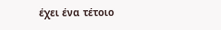έχει ένα τέτοιο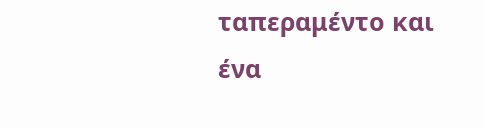ταπεραμέντο και ένα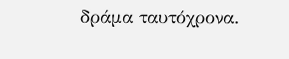δράμα ταυτόχρονα.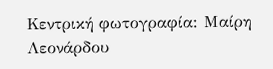Κεντρική φωτογραφία: Μαίρη Λεονάρδου